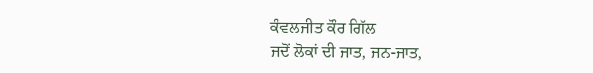ਕੰਵਲਜੀਤ ਕੌਰ ਗਿੱਲ
ਜਦੋਂ ਲੋਕਾਂ ਦੀ ਜਾਤ, ਜਨ-ਜਾਤ,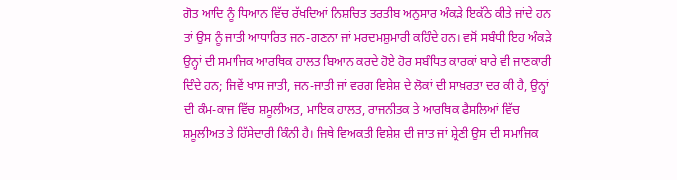ਗੋਤ ਆਦਿ ਨੂੰ ਧਿਆਨ ਵਿੱਚ ਰੱਖਦਿਆਂ ਨਿਸ਼ਚਿਤ ਤਰਤੀਬ ਅਨੁਸਾਰ ਅੰਕੜੇ ਇਕੱਠੇ ਕੀਤੇ ਜਾਂਦੇ ਹਨ ਤਾਂ ਉਸ ਨੂੰ ਜਾਤੀ ਆਧਾਰਿਤ ਜਨ-ਗਣਨਾ ਜਾਂ ਮਰਦਮਸ਼ੁਮਾਰੀ ਕਹਿੰਦੇ ਹਨ। ਵਸੋਂ ਸਬੰਧੀ ਇਹ ਅੰਕੜੇ ਉਨ੍ਹਾਂ ਦੀ ਸਮਾਜਿਕ ਆਰਥਿਕ ਹਾਲਤ ਬਿਆਨ ਕਰਦੇ ਹੋਏ ਹੋਰ ਸਬੰਧਿਤ ਕਾਰਕਾਂ ਬਾਰੇ ਵੀ ਜਾਣਕਾਰੀ ਦਿੰਦੇ ਹਨ; ਜਿਵੇਂ ਖਾਸ ਜਾਤੀ, ਜਨ-ਜਾਤੀ ਜਾਂ ਵਰਗ ਵਿਸ਼ੇਸ਼ ਦੇ ਲੋਕਾਂ ਦੀ ਸਾਖ਼ਰਤਾ ਦਰ ਕੀ ਹੈ, ਉਨ੍ਹਾਂ ਦੀ ਕੰਮ-ਕਾਜ ਵਿੱਚ ਸ਼ਮੂਲੀਅਤ, ਮਾਇਕ ਹਾਲਤ, ਰਾਜਨੀਤਕ ਤੇ ਆਰਥਿਕ ਫੈਸਲਿਆਂ ਵਿੱਚ ਸ਼ਮੂਲੀਅਤ ਤੇ ਹਿੱਸੇਦਾਰੀ ਕਿੰਨੀ ਹੈ। ਜਿਥੇ ਵਿਅਕਤੀ ਵਿਸ਼ੇਸ਼ ਦੀ ਜਾਤ ਜਾਂ ਸ਼੍ਰੇਣੀ ਉਸ ਦੀ ਸਮਾਜਿਕ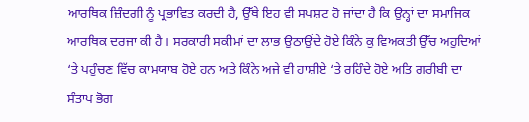ਆਰਥਿਕ ਜ਼ਿੰਦਗੀ ਨੂੰ ਪ੍ਰਭਾਵਿਤ ਕਰਦੀ ਹੈ, ਉੱਥੇ ਇਹ ਵੀ ਸਪਸ਼ਟ ਹੋ ਜਾਂਦਾ ਹੈ ਕਿ ਉਨ੍ਹਾਂ ਦਾ ਸਮਾਜਿਕ ਆਰਥਿਕ ਦਰਜਾ ਕੀ ਹੈ। ਸਰਕਾਰੀ ਸਕੀਮਾਂ ਦਾ ਲਾਭ ਉਠਾਉਂਦੇ ਹੋਏ ਕਿੰਨੇ ਕੁ ਵਿਅਕਤੀ ਉੱਚ ਅਹੁਦਿਆਂ ‘ਤੇ ਪਹੁੰਚਣ ਵਿੱਚ ਕਾਮਯਾਬ ਹੋਏ ਹਨ ਅਤੇ ਕਿੰਨੇ ਅਜੇ ਵੀ ਹਾਸ਼ੀਏ ‘ਤੇ ਰਹਿੰਦੇ ਹੋਏ ਅਤਿ ਗਰੀਬੀ ਦਾ ਸੰਤਾਪ ਭੋਗ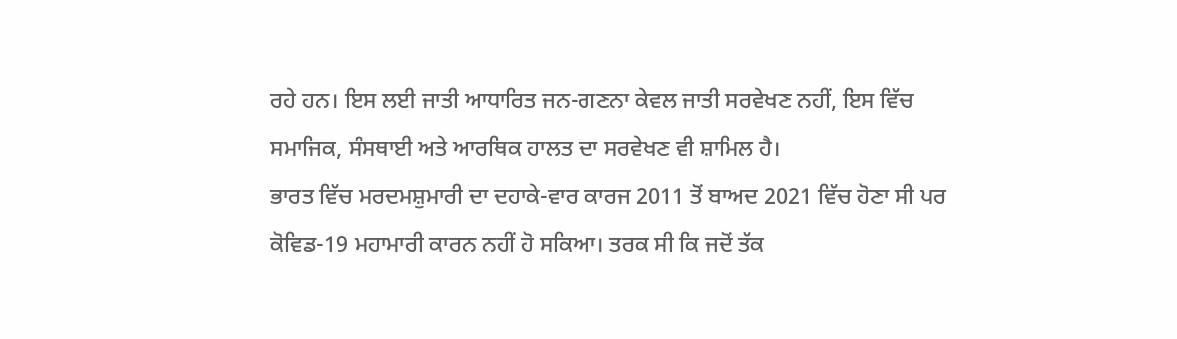ਰਹੇ ਹਨ। ਇਸ ਲਈ ਜਾਤੀ ਆਧਾਰਿਤ ਜਨ-ਗਣਨਾ ਕੇਵਲ ਜਾਤੀ ਸਰਵੇਖਣ ਨਹੀਂ, ਇਸ ਵਿੱਚ ਸਮਾਜਿਕ, ਸੰਸਥਾਈ ਅਤੇ ਆਰਥਿਕ ਹਾਲਤ ਦਾ ਸਰਵੇਖਣ ਵੀ ਸ਼ਾਮਿਲ ਹੈ।
ਭਾਰਤ ਵਿੱਚ ਮਰਦਮਸ਼ੁਮਾਰੀ ਦਾ ਦਹਾਕੇ-ਵਾਰ ਕਾਰਜ 2011 ਤੋਂ ਬਾਅਦ 2021 ਵਿੱਚ ਹੋਣਾ ਸੀ ਪਰ ਕੋਵਿਡ-19 ਮਹਾਮਾਰੀ ਕਾਰਨ ਨਹੀਂ ਹੋ ਸਕਿਆ। ਤਰਕ ਸੀ ਕਿ ਜਦੋਂ ਤੱਕ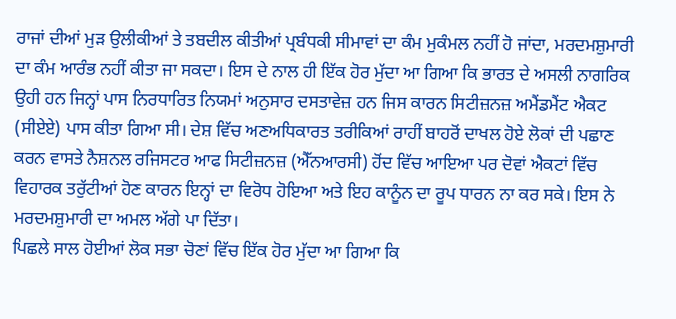ਰਾਜਾਂ ਦੀਆਂ ਮੁੜ ਉਲੀਕੀਆਂ ਤੇ ਤਬਦੀਲ ਕੀਤੀਆਂ ਪ੍ਰਬੰਧਕੀ ਸੀਮਾਵਾਂ ਦਾ ਕੰਮ ਮੁਕੰਮਲ ਨਹੀਂ ਹੋ ਜਾਂਦਾ, ਮਰਦਮਸ਼ੁਮਾਰੀ ਦਾ ਕੰਮ ਆਰੰਭ ਨਹੀਂ ਕੀਤਾ ਜਾ ਸਕਦਾ। ਇਸ ਦੇ ਨਾਲ ਹੀ ਇੱਕ ਹੋਰ ਮੁੱਦਾ ਆ ਗਿਆ ਕਿ ਭਾਰਤ ਦੇ ਅਸਲੀ ਨਾਗਰਿਕ ਉਹੀ ਹਨ ਜਿਨ੍ਹਾਂ ਪਾਸ ਨਿਰਧਾਰਿਤ ਨਿਯਮਾਂ ਅਨੁਸਾਰ ਦਸਤਾਵੇਜ਼ ਹਨ ਜਿਸ ਕਾਰਨ ਸਿਟੀਜ਼ਨਜ਼ ਅਮੈਂਡਮੈਂਟ ਐਕਟ (ਸੀਏਏ) ਪਾਸ ਕੀਤਾ ਗਿਆ ਸੀ। ਦੇਸ਼ ਵਿੱਚ ਅਣਅਧਿਕਾਰਤ ਤਰੀਕਿਆਂ ਰਾਹੀਂ ਬਾਹਰੋਂ ਦਾਖਲ ਹੋਏ ਲੋਕਾਂ ਦੀ ਪਛਾਣ ਕਰਨ ਵਾਸਤੇ ਨੈਸ਼ਨਲ ਰਜਿਸਟਰ ਆਫ ਸਿਟੀਜ਼ਨਜ਼ (ਐੱਨਆਰਸੀ) ਹੋਂਦ ਵਿੱਚ ਆਇਆ ਪਰ ਦੋਵਾਂ ਐਕਟਾਂ ਵਿੱਚ ਵਿਹਾਰਕ ਤਰੁੱਟੀਆਂ ਹੋਣ ਕਾਰਨ ਇਨ੍ਹਾਂ ਦਾ ਵਿਰੋਧ ਹੋਇਆ ਅਤੇ ਇਹ ਕਾਨੂੰਨ ਦਾ ਰੂਪ ਧਾਰਨ ਨਾ ਕਰ ਸਕੇ। ਇਸ ਨੇ ਮਰਦਮਸ਼ੁਮਾਰੀ ਦਾ ਅਮਲ ਅੱਗੇ ਪਾ ਦਿੱਤਾ।
ਪਿਛਲੇ ਸਾਲ ਹੋਈਆਂ ਲੋਕ ਸਭਾ ਚੋਣਾਂ ਵਿੱਚ ਇੱਕ ਹੋਰ ਮੁੱਦਾ ਆ ਗਿਆ ਕਿ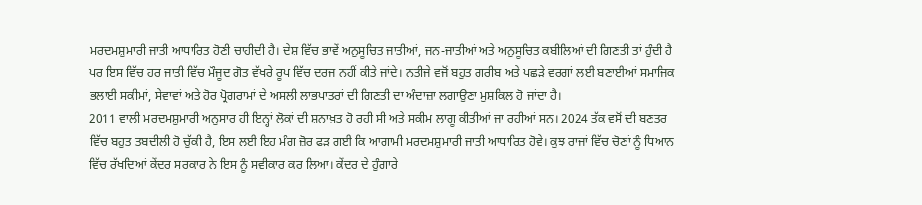ਮਰਦਮਸ਼ੁਮਾਰੀ ਜਾਤੀ ਆਧਾਰਿਤ ਹੋਣੀ ਚਾਹੀਦੀ ਹੈ। ਦੇਸ਼ ਵਿੱਚ ਭਾਵੇਂ ਅਨੁਸੂਚਿਤ ਜਾਤੀਆਂ, ਜਨ-ਜਾਤੀਆਂ ਅਤੇ ਅਨੁਸੂਚਿਤ ਕਬੀਲਿਆਂ ਦੀ ਗਿਣਤੀ ਤਾਂ ਹੁੰਦੀ ਹੈ ਪਰ ਇਸ ਵਿੱਚ ਹਰ ਜਾਤੀ ਵਿੱਚ ਮੌਜੂਦ ਗੋਤ ਵੱਖਰੇ ਰੂਪ ਵਿੱਚ ਦਰਜ ਨਹੀਂ ਕੀਤੇ ਜਾਂਦੇ। ਨਤੀਜੇ ਵਜੋਂ ਬਹੁਤ ਗਰੀਬ ਅਤੇ ਪਛੜੇ ਵਰਗਾਂ ਲਈ ਬਣਾਈਆਂ ਸਮਾਜਿਕ ਭਲਾਈ ਸਕੀਮਾਂ, ਸੇਵਾਵਾਂ ਅਤੇ ਹੋਰ ਪ੍ਰੋਗਰਾਮਾਂ ਦੇ ਅਸਲੀ ਲਾਭਪਾਤਰਾਂ ਦੀ ਗਿਣਤੀ ਦਾ ਅੰਦਾਜ਼ਾ ਲਗਾਉਣਾ ਮੁਸ਼ਕਿਲ ਹੋ ਜਾਂਦਾ ਹੈ।
2011 ਵਾਲੀ ਮਰਦਮਸ਼ੁਮਾਰੀ ਅਨੁਸਾਰ ਹੀ ਇਨ੍ਹਾਂ ਲੋਕਾਂ ਦੀ ਸ਼ਨਾਖ਼ਤ ਹੋ ਰਹੀ ਸੀ ਅਤੇ ਸਕੀਮ ਲਾਗੂ ਕੀਤੀਆਂ ਜਾ ਰਹੀਆਂ ਸਨ। 2024 ਤੱਕ ਵਸੋਂ ਦੀ ਬਣਤਰ ਵਿੱਚ ਬਹੁਤ ਤਬਦੀਲੀ ਹੋ ਚੁੱਕੀ ਹੈ, ਇਸ ਲਈ ਇਹ ਮੰਗ ਜ਼ੋਰ ਫੜ ਗਈ ਕਿ ਆਗਾਮੀ ਮਰਦਮਸ਼ੁਮਾਰੀ ਜਾਤੀ ਆਧਾਰਿਤ ਹੋਵੇ। ਕੁਝ ਰਾਜਾਂ ਵਿੱਚ ਚੋਣਾਂ ਨੂੰ ਧਿਆਨ ਵਿੱਚ ਰੱਖਦਿਆਂ ਕੇਂਦਰ ਸਰਕਾਰ ਨੇ ਇਸ ਨੂੰ ਸਵੀਕਾਰ ਕਰ ਲਿਆ। ਕੇਂਦਰ ਦੇ ਹੁੰਗਾਰੇ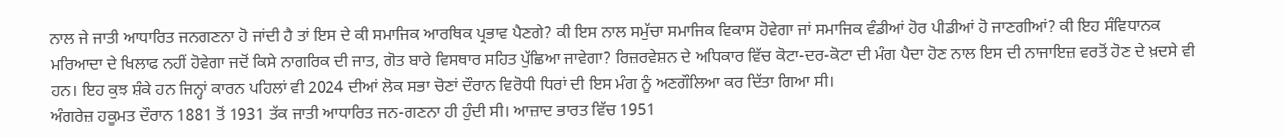ਨਾਲ ਜੇ ਜਾਤੀ ਆਧਾਰਿਤ ਜਨਗਣਨਾ ਹੋ ਜਾਂਦੀ ਹੈ ਤਾਂ ਇਸ ਦੇ ਕੀ ਸਮਾਜਿਕ ਆਰਥਿਕ ਪ੍ਰਭਾਵ ਪੈਣਗੇ? ਕੀ ਇਸ ਨਾਲ ਸਮੁੱਚਾ ਸਮਾਜਿਕ ਵਿਕਾਸ ਹੋਵੇਗਾ ਜਾਂ ਸਮਾਜਿਕ ਵੰਡੀਆਂ ਹੋਰ ਪੀਡੀਆਂ ਹੋ ਜਾਣਗੀਆਂ? ਕੀ ਇਹ ਸੰਵਿਧਾਨਕ ਮਰਿਆਦਾ ਦੇ ਖਿਲਾਫ ਨਹੀਂ ਹੋਵੇਗਾ ਜਦੋਂ ਕਿਸੇ ਨਾਗਰਿਕ ਦੀ ਜਾਤ, ਗੋਤ ਬਾਰੇ ਵਿਸਥਾਰ ਸਹਿਤ ਪੁੱਛਿਆ ਜਾਵੇਗਾ? ਰਿਜ਼ਰਵੇਸ਼ਨ ਦੇ ਅਧਿਕਾਰ ਵਿੱਚ ਕੋਟਾ-ਦਰ-ਕੋਟਾ ਦੀ ਮੰਗ ਪੈਦਾ ਹੋਣ ਨਾਲ ਇਸ ਦੀ ਨਾਜਾਇਜ਼ ਵਰਤੋਂ ਹੋਣ ਦੇ ਖ਼ਦਸੇ ਵੀ ਹਨ। ਇਹ ਕੁਝ ਸ਼ੰਕੇ ਹਨ ਜਿਨ੍ਹਾਂ ਕਾਰਨ ਪਹਿਲਾਂ ਵੀ 2024 ਦੀਆਂ ਲੋਕ ਸਭਾ ਚੋਣਾਂ ਦੌਰਾਨ ਵਿਰੋਧੀ ਧਿਰਾਂ ਦੀ ਇਸ ਮੰਗ ਨੂੰ ਅਣਗੌਲਿਆ ਕਰ ਦਿੱਤਾ ਗਿਆ ਸੀ।
ਅੰਗਰੇਜ਼ ਹਕੂਮਤ ਦੌਰਾਨ 1881 ਤੋਂ 1931 ਤੱਕ ਜਾਤੀ ਆਧਾਰਿਤ ਜਨ-ਗਣਨਾ ਹੀ ਹੁੰਦੀ ਸੀ। ਆਜ਼ਾਦ ਭਾਰਤ ਵਿੱਚ 1951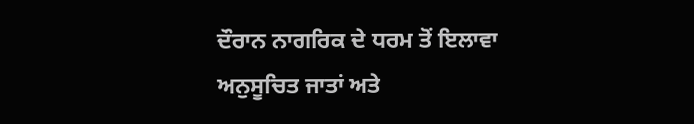ਦੌਰਾਨ ਨਾਗਰਿਕ ਦੇ ਧਰਮ ਤੋਂ ਇਲਾਵਾ ਅਨੁਸੂਚਿਤ ਜਾਤਾਂ ਅਤੇ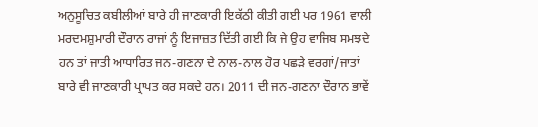ਅਨੁਸੂਚਿਤ ਕਬੀਲੀਆਂ ਬਾਰੇ ਹੀ ਜਾਣਕਾਰੀ ਇਕੱਠੀ ਕੀਤੀ ਗਈ ਪਰ 1961 ਵਾਲੀ ਮਰਦਮਸ਼ੁਮਾਰੀ ਦੌਰਾਨ ਰਾਜਾਂ ਨੂੰ ਇਜਾਜ਼ਤ ਦਿੱਤੀ ਗਈ ਕਿ ਜੇ ਉਹ ਵਾਜਿਬ ਸਮਝਦੇ ਹਨ ਤਾਂ ਜਾਤੀ ਆਧਾਰਿਤ ਜਨ-ਗਣਨਾ ਦੇ ਨਾਲ-ਨਾਲ ਹੋਰ ਪਛੜੇ ਵਰਗਾਂ/ਜਾਤਾਂ ਬਾਰੇ ਵੀ ਜਾਣਕਾਰੀ ਪ੍ਰਾਪਤ ਕਰ ਸਕਦੇ ਹਨ। 2011 ਦੀ ਜਨ-ਗਣਨਾ ਦੌਰਾਨ ਭਾਵੇਂ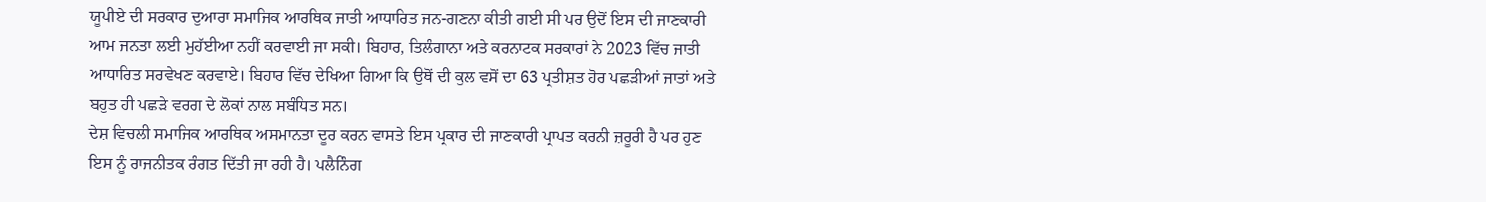ਯੂਪੀਏ ਦੀ ਸਰਕਾਰ ਦੁਆਰਾ ਸਮਾਜਿਕ ਆਰਥਿਕ ਜਾਤੀ ਆਧਾਰਿਤ ਜਨ-ਗਣਨਾ ਕੀਤੀ ਗਈ ਸੀ ਪਰ ਉਦੋਂ ਇਸ ਦੀ ਜਾਣਕਾਰੀ ਆਮ ਜਨਤਾ ਲਈ ਮੁਹੱਈਆ ਨਹੀਂ ਕਰਵਾਈ ਜਾ ਸਕੀ। ਬਿਹਾਰ, ਤਿਲੰਗਾਨਾ ਅਤੇ ਕਰਨਾਟਕ ਸਰਕਾਰਾਂ ਨੇ 2023 ਵਿੱਚ ਜਾਤੀ ਆਧਾਰਿਤ ਸਰਵੇਖਣ ਕਰਵਾਏ। ਬਿਹਾਰ ਵਿੱਚ ਦੇਖਿਆ ਗਿਆ ਕਿ ਉਥੋਂ ਦੀ ਕੁਲ ਵਸੋਂ ਦਾ 63 ਪ੍ਰਤੀਸ਼ਤ ਹੋਰ ਪਛੜੀਆਂ ਜਾਤਾਂ ਅਤੇ ਬਹੁਤ ਹੀ ਪਛੜੇ ਵਰਗ ਦੇ ਲੋਕਾਂ ਨਾਲ ਸਬੰਧਿਤ ਸਨ।
ਦੇਸ਼ ਵਿਚਲੀ ਸਮਾਜਿਕ ਆਰਥਿਕ ਅਸਮਾਨਤਾ ਦੂਰ ਕਰਨ ਵਾਸਤੇ ਇਸ ਪ੍ਰਕਾਰ ਦੀ ਜਾਣਕਾਰੀ ਪ੍ਰਾਪਤ ਕਰਨੀ ਜ਼ਰੂਰੀ ਹੈ ਪਰ ਹੁਣ ਇਸ ਨੂੰ ਰਾਜਨੀਤਕ ਰੰਗਤ ਦਿੱਤੀ ਜਾ ਰਹੀ ਹੈ। ਪਲੈਨਿੰਗ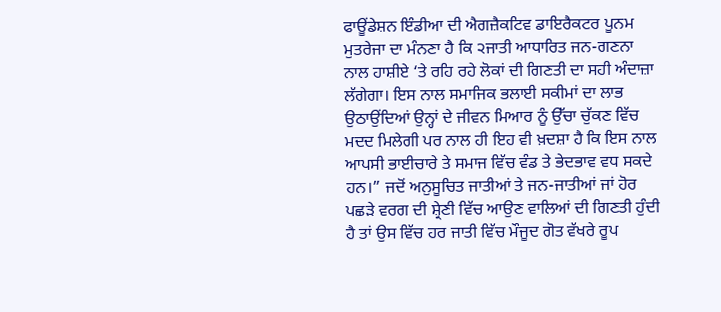ਫਾਊਂਡੇਸ਼ਨ ਇੰਡੀਆ ਦੀ ਐਗਜ਼ੈਕਟਿਵ ਡਾਇਰੈਕਟਰ ਪੂਨਮ ਮੁਤਰੇਜਾ ਦਾ ਮੰਨਣਾ ਹੈ ਕਿ ੨ਜਾਤੀ ਆਧਾਰਿਤ ਜਨ-ਗਣਨਾ ਨਾਲ ਹਾਸ਼ੀਏ ‘ਤੇ ਰਹਿ ਰਹੇ ਲੋਕਾਂ ਦੀ ਗਿਣਤੀ ਦਾ ਸਹੀ ਅੰਦਾਜ਼ਾ ਲੱਗੇਗਾ। ਇਸ ਨਾਲ ਸਮਾਜਿਕ ਭਲਾਈ ਸਕੀਮਾਂ ਦਾ ਲਾਭ ਉਠਾਉਂਦਿਆਂ ਉਨ੍ਹਾਂ ਦੇ ਜੀਵਨ ਮਿਆਰ ਨੂੰ ਉੱਚਾ ਚੁੱਕਣ ਵਿੱਚ ਮਦਦ ਮਿਲੇਗੀ ਪਰ ਨਾਲ ਹੀ ਇਹ ਵੀ ਖ਼ਦਸ਼ਾ ਹੈ ਕਿ ਇਸ ਨਾਲ ਆਪਸੀ ਭਾਈਚਾਰੇ ਤੇ ਸਮਾਜ ਵਿੱਚ ਵੰਡ ਤੇ ਭੇਦਭਾਵ ਵਧ ਸਕਦੇ ਹਨ।” ਜਦੋਂ ਅਨੁਸੂਚਿਤ ਜਾਤੀਆਂ ਤੇ ਜਨ-ਜਾਤੀਆਂ ਜਾਂ ਹੋਰ ਪਛੜੇ ਵਰਗ ਦੀ ਸ਼੍ਰੇਣੀ ਵਿੱਚ ਆਉਣ ਵਾਲਿਆਂ ਦੀ ਗਿਣਤੀ ਹੁੰਦੀ ਹੈ ਤਾਂ ਉਸ ਵਿੱਚ ਹਰ ਜਾਤੀ ਵਿੱਚ ਮੌਜੂਦ ਗੋਤ ਵੱਖਰੇ ਰੂਪ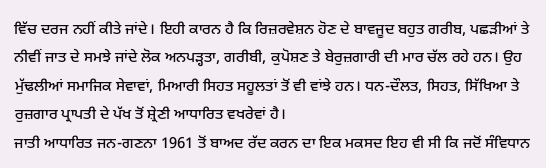ਵਿੱਚ ਦਰਜ ਨਹੀਂ ਕੀਤੇ ਜਾਂਦੇ। ਇਹੀ ਕਾਰਨ ਹੈ ਕਿ ਰਿਜ਼ਰਵੇਸ਼ਨ ਹੋਣ ਦੇ ਬਾਵਜੂਦ ਬਹੁਤ ਗਰੀਬ, ਪਛੜੀਆਂ ਤੇ ਨੀਵੀਂ ਜਾਤ ਦੇ ਸਮਝੇ ਜਾਂਦੇ ਲੋਕ ਅਨਪੜ੍ਹਤਾ, ਗਰੀਬੀ, ਕੁਪੋਸ਼ਣ ਤੇ ਬੇਰੁਜ਼ਗਾਰੀ ਦੀ ਮਾਰ ਚੱਲ ਰਹੇ ਹਨ। ਉਹ ਮੁੱਢਲੀਆਂ ਸਮਾਜਿਕ ਸੇਵਾਵਾਂ, ਮਿਆਰੀ ਸਿਹਤ ਸਹੂਲਤਾਂ ਤੋਂ ਵੀ ਵਾਂਝੇ ਹਨ। ਧਨ-ਦੌਲਤ, ਸਿਹਤ, ਸਿੱਖਿਆ ਤੇ ਰੁਜ਼ਗਾਰ ਪ੍ਰਾਪਤੀ ਦੇ ਪੱਖ ਤੋਂ ਸ਼੍ਰੇਣੀ ਆਧਾਰਿਤ ਵਖਰੇਵਾਂ ਹੈ।
ਜਾਤੀ ਆਧਾਰਿਤ ਜਨ-ਗਣਨਾ 1961 ਤੋਂ ਬਾਅਦ ਰੱਦ ਕਰਨ ਦਾ ਇਕ ਮਕਸਦ ਇਹ ਵੀ ਸੀ ਕਿ ਜਦੋਂ ਸੰਵਿਧਾਨ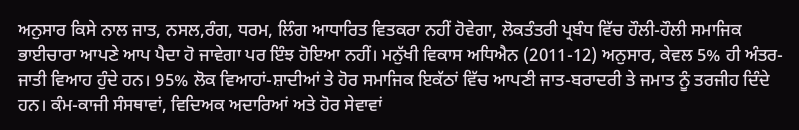ਅਨੁਸਾਰ ਕਿਸੇ ਨਾਲ ਜਾਤ, ਨਸਲ,ਰੰਗ, ਧਰਮ, ਲਿੰਗ ਆਧਾਰਿਤ ਵਿਤਕਰਾ ਨਹੀਂ ਹੋਵੇਗਾ, ਲੋਕਤੰਤਰੀ ਪ੍ਰਬੰਧ ਵਿੱਚ ਹੌਲੀ-ਹੌਲੀ ਸਮਾਜਿਕ ਭਾਈਚਾਰਾ ਆਪਣੇ ਆਪ ਪੈਦਾ ਹੋ ਜਾਵੇਗਾ ਪਰ ਇੰਝ ਹੋਇਆ ਨਹੀਂ। ਮਨੁੱਖੀ ਵਿਕਾਸ ਅਧਿਐਨ (2011-12) ਅਨੁਸਾਰ, ਕੇਵਲ 5% ਹੀ ਅੰਤਰ-ਜਾਤੀ ਵਿਆਹ ਹੁੰਦੇ ਹਨ। 95% ਲੋਕ ਵਿਆਹਾਂ-ਸ਼ਾਦੀਆਂ ਤੇ ਹੋਰ ਸਮਾਜਿਕ ਇਕੱਠਾਂ ਵਿੱਚ ਆਪਣੀ ਜਾਤ-ਬਰਾਦਰੀ ਤੇ ਜਮਾਤ ਨੂੰ ਤਰਜੀਹ ਦਿੰਦੇ ਹਨ। ਕੰਮ-ਕਾਜੀ ਸੰਸਥਾਵਾਂ, ਵਿਦਿਅਕ ਅਦਾਰਿਆਂ ਅਤੇ ਹੋਰ ਸੇਵਾਵਾਂ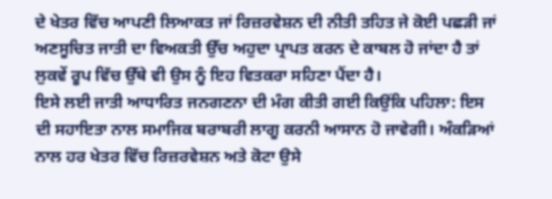ਦੇ ਖੇਤਰ ਵਿੱਚ ਆਪਣੀ ਲਿਆਕਤ ਜਾਂ ਰਿਜ਼ਰਵੇਸ਼ਨ ਦੀ ਨੀਤੀ ਤਹਿਤ ਜੇ ਕੋਈ ਪਛੜੀ ਜਾਂ ਅਣਸੂਚਿਤ ਜਾਤੀ ਦਾ ਵਿਅਕਤੀ ਉੱਚ ਅਹੁਦਾ ਪ੍ਰਾਪਤ ਕਰਨ ਦੇ ਕਾਬਲ ਹੋ ਜਾਂਦਾ ਹੈ ਤਾਂ ਲੁਕਵੇਂ ਰੂਪ ਵਿੱਚ ਉੱਥੇ ਵੀ ਉਸ ਨੂੰ ਇਹ ਵਿਤਕਰਾ ਸਹਿਣਾ ਪੈਂਦਾ ਹੈ।
ਇਸੇ ਲਈ ਜਾਤੀ ਆਧਾਰਿਤ ਜਨਗਣਨਾ ਦੀ ਮੰਗ ਕੀਤੀ ਗਈ ਕਿਉਂਕਿ ਪਹਿਲਾ: ਇਸ ਦੀ ਸਹਾਇਤਾ ਨਾਲ ਸਮਾਜਿਕ ਬਰਾਬਰੀ ਲਾਗੂ ਕਰਨੀ ਆਸਾਨ ਹੋ ਜਾਵੇਗੀ। ਅੰਕੜਿਆਂ ਨਾਲ ਹਰ ਖੇਤਰ ਵਿੱਚ ਰਿਜ਼ਰਵੇਸ਼ਨ ਅਤੇ ਕੋਟਾ ਉਸੇ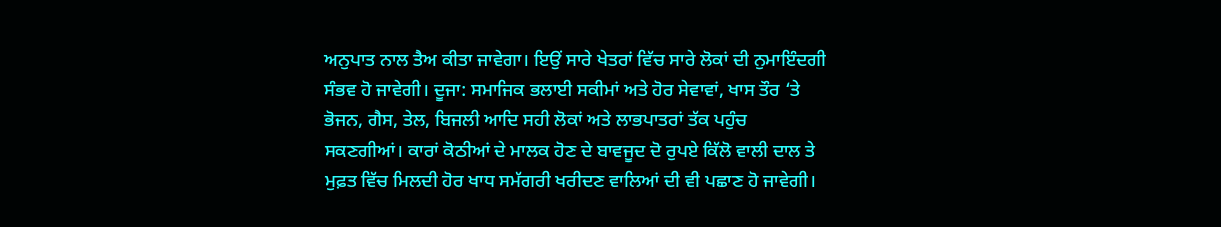ਅਨੁਪਾਤ ਨਾਲ ਤੈਅ ਕੀਤਾ ਜਾਵੇਗਾ। ਇਉਂ ਸਾਰੇ ਖੇਤਰਾਂ ਵਿੱਚ ਸਾਰੇ ਲੋਕਾਂ ਦੀ ਨੁਮਾਇੰਦਗੀ ਸੰਭਵ ਹੋ ਜਾਵੇਗੀ। ਦੂਜਾ: ਸਮਾਜਿਕ ਭਲਾਈ ਸਕੀਮਾਂ ਅਤੇ ਹੋਰ ਸੇਵਾਵਾਂ, ਖਾਸ ਤੌਰ ‘ਤੇ ਭੋਜਨ, ਗੈਸ, ਤੇਲ, ਬਿਜਲੀ ਆਦਿ ਸਹੀ ਲੋਕਾਂ ਅਤੇ ਲਾਭਪਾਤਰਾਂ ਤੱਕ ਪਹੁੰਚ ਸਕਣਗੀਆਂ। ਕਾਰਾਂ ਕੋਠੀਆਂ ਦੇ ਮਾਲਕ ਹੋਣ ਦੇ ਬਾਵਜੂਦ ਦੋ ਰੁਪਏ ਕਿੱਲੋ ਵਾਲੀ ਦਾਲ ਤੇ ਮੁਫ਼ਤ ਵਿੱਚ ਮਿਲਦੀ ਹੋਰ ਖਾਧ ਸਮੱਗਰੀ ਖਰੀਦਣ ਵਾਲਿਆਂ ਦੀ ਵੀ ਪਛਾਣ ਹੋ ਜਾਵੇਗੀ।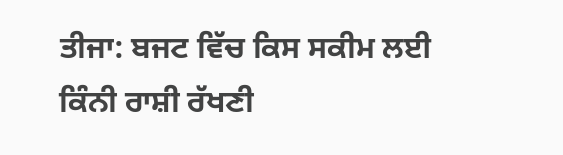ਤੀਜਾ: ਬਜਟ ਵਿੱਚ ਕਿਸ ਸਕੀਮ ਲਈ ਕਿੰਨੀ ਰਾਸ਼ੀ ਰੱਖਣੀ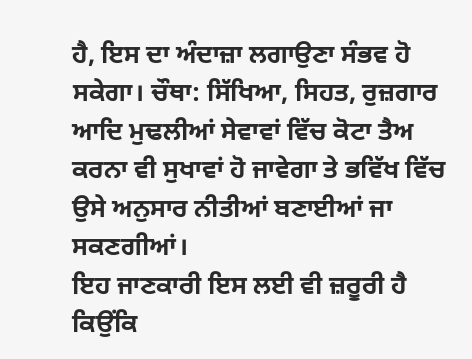ਹੈ, ਇਸ ਦਾ ਅੰਦਾਜ਼ਾ ਲਗਾਉਣਾ ਸੰਭਵ ਹੋ ਸਕੇਗਾ। ਚੌਥਾ: ਸਿੱਖਿਆ, ਸਿਹਤ, ਰੁਜ਼ਗਾਰ ਆਦਿ ਮੁਢਲੀਆਂ ਸੇਵਾਵਾਂ ਵਿੱਚ ਕੋਟਾ ਤੈਅ ਕਰਨਾ ਵੀ ਸੁਖਾਵਾਂ ਹੋ ਜਾਵੇਗਾ ਤੇ ਭਵਿੱਖ ਵਿੱਚ ਉਸੇ ਅਨੁਸਾਰ ਨੀਤੀਆਂ ਬਣਾਈਆਂ ਜਾ ਸਕਣਗੀਆਂ।
ਇਹ ਜਾਣਕਾਰੀ ਇਸ ਲਈ ਵੀ ਜ਼ਰੂਰੀ ਹੈ ਕਿਉਂਕਿ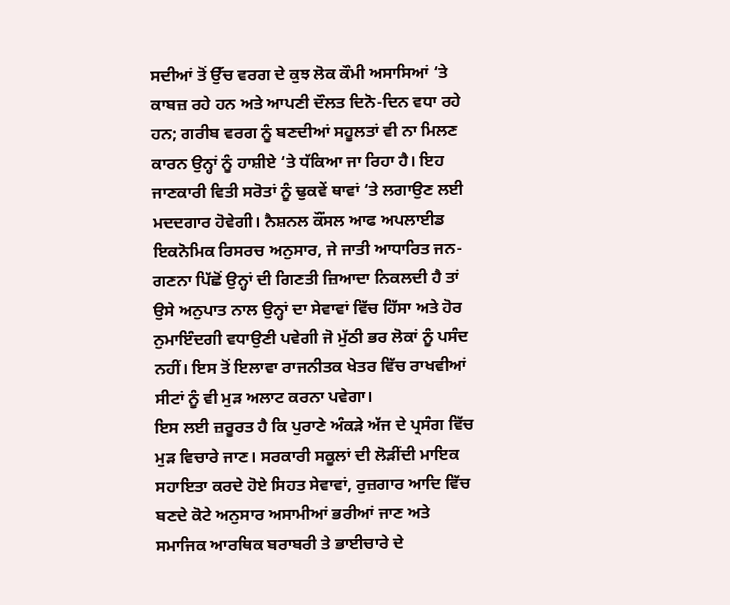ਸਦੀਆਂ ਤੋਂ ਉੱਚ ਵਰਗ ਦੇ ਕੁਝ ਲੋਕ ਕੌਮੀ ਅਸਾਸਿਆਂ ‘ਤੇ ਕਾਬਜ਼ ਰਹੇ ਹਨ ਅਤੇ ਆਪਣੀ ਦੌਲਤ ਦਿਨੋ-ਦਿਨ ਵਧਾ ਰਹੇ ਹਨ; ਗਰੀਬ ਵਰਗ ਨੂੰ ਬਣਦੀਆਂ ਸਹੂਲਤਾਂ ਵੀ ਨਾ ਮਿਲਣ ਕਾਰਨ ਉਨ੍ਹਾਂ ਨੂੰ ਹਾਸ਼ੀਏ ‘ਤੇ ਧੱਕਿਆ ਜਾ ਰਿਹਾ ਹੈ। ਇਹ ਜਾਣਕਾਰੀ ਵਿਤੀ ਸਰੋਤਾਂ ਨੂੰ ਢੁਕਵੇਂ ਥਾਵਾਂ ‘ਤੇ ਲਗਾਉਣ ਲਈ ਮਦਦਗਾਰ ਹੋਵੇਗੀ। ਨੈਸ਼ਨਲ ਕੌਂਸਲ ਆਫ ਅਪਲਾਈਡ ਇਕਨੋਮਿਕ ਰਿਸਰਚ ਅਨੁਸਾਰ, ਜੇ ਜਾਤੀ ਆਧਾਰਿਤ ਜਨ-ਗਣਨਾ ਪਿੱਛੋਂ ਉਨ੍ਹਾਂ ਦੀ ਗਿਣਤੀ ਜ਼ਿਆਦਾ ਨਿਕਲਦੀ ਹੈ ਤਾਂ ਉਸੇ ਅਨੁਪਾਤ ਨਾਲ ਉਨ੍ਹਾਂ ਦਾ ਸੇਵਾਵਾਂ ਵਿੱਚ ਹਿੱਸਾ ਅਤੇ ਹੋਰ ਨੁਮਾਇੰਦਗੀ ਵਧਾਉਣੀ ਪਵੇਗੀ ਜੋ ਮੁੱਠੀ ਭਰ ਲੋਕਾਂ ਨੂੰ ਪਸੰਦ ਨਹੀਂ। ਇਸ ਤੋਂ ਇਲਾਵਾ ਰਾਜਨੀਤਕ ਖੇਤਰ ਵਿੱਚ ਰਾਖਵੀਆਂ ਸੀਟਾਂ ਨੂੰ ਵੀ ਮੁੜ ਅਲਾਟ ਕਰਨਾ ਪਵੇਗਾ।
ਇਸ ਲਈ ਜ਼ਰੂਰਤ ਹੈ ਕਿ ਪੁਰਾਣੇ ਅੰਕੜੇ ਅੱਜ ਦੇ ਪ੍ਰਸੰਗ ਵਿੱਚ ਮੁੜ ਵਿਚਾਰੇ ਜਾਣ। ਸਰਕਾਰੀ ਸਕੂਲਾਂ ਦੀ ਲੋੜੀਂਦੀ ਮਾਇਕ ਸਹਾਇਤਾ ਕਰਦੇ ਹੋਏ ਸਿਹਤ ਸੇਵਾਵਾਂ, ਰੁਜ਼ਗਾਰ ਆਦਿ ਵਿੱਚ ਬਣਦੇ ਕੋਟੇ ਅਨੁਸਾਰ ਅਸਾਮੀਆਂ ਭਰੀਆਂ ਜਾਣ ਅਤੇ ਸਮਾਜਿਕ ਆਰਥਿਕ ਬਰਾਬਰੀ ਤੇ ਭਾਈਚਾਰੇ ਦੇ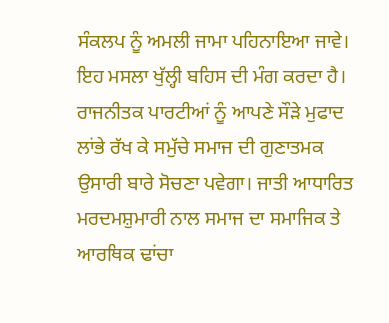ਸੰਕਲਪ ਨੂੰ ਅਮਲੀ ਜਾਮਾ ਪਹਿਨਾਇਆ ਜਾਵੇ। ਇਹ ਮਸਲਾ ਖੁੱਲ੍ਹੀ ਬਹਿਸ ਦੀ ਮੰਗ ਕਰਦਾ ਹੈ। ਰਾਜਨੀਤਕ ਪਾਰਟੀਆਂ ਨੂੰ ਆਪਣੇ ਸੌੜੇ ਮੁਫਾਦ ਲਾਂਭੇ ਰੱਖ ਕੇ ਸਮੁੱਚੇ ਸਮਾਜ ਦੀ ਗੁਣਾਤਮਕ ਉਸਾਰੀ ਬਾਰੇ ਸੋਚਣਾ ਪਵੇਗਾ। ਜਾਤੀ ਆਧਾਰਿਤ ਮਰਦਮਸ਼ੁਮਾਰੀ ਨਾਲ ਸਮਾਜ ਦਾ ਸਮਾਜਿਕ ਤੇ ਆਰਥਿਕ ਢਾਂਚਾ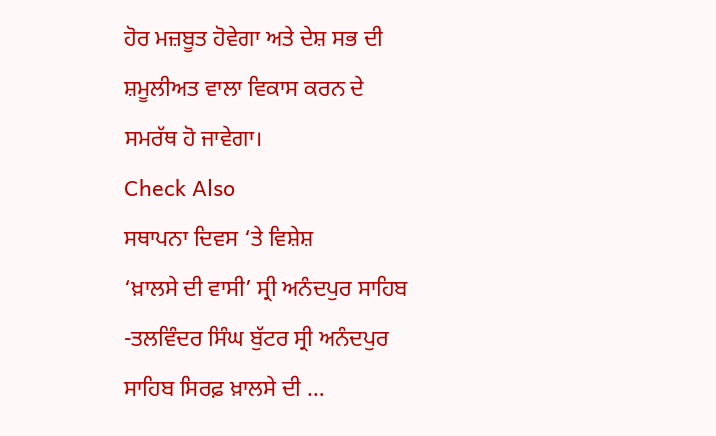ਹੋਰ ਮਜ਼ਬੂਤ ਹੋਵੇਗਾ ਅਤੇ ਦੇਸ਼ ਸਭ ਦੀ ਸ਼ਮੂਲੀਅਤ ਵਾਲਾ ਵਿਕਾਸ ਕਰਨ ਦੇ ਸਮਰੱਥ ਹੋ ਜਾਵੇਗਾ।
Check Also
ਸਥਾਪਨਾ ਦਿਵਸ ‘ਤੇ ਵਿਸ਼ੇਸ਼
‘ਖ਼ਾਲਸੇ ਦੀ ਵਾਸੀ’ ਸ੍ਰੀ ਅਨੰਦਪੁਰ ਸਾਹਿਬ -ਤਲਵਿੰਦਰ ਸਿੰਘ ਬੁੱਟਰ ਸ੍ਰੀ ਅਨੰਦਪੁਰ ਸਾਹਿਬ ਸਿਰਫ਼ ਖ਼ਾਲਸੇ ਦੀ …